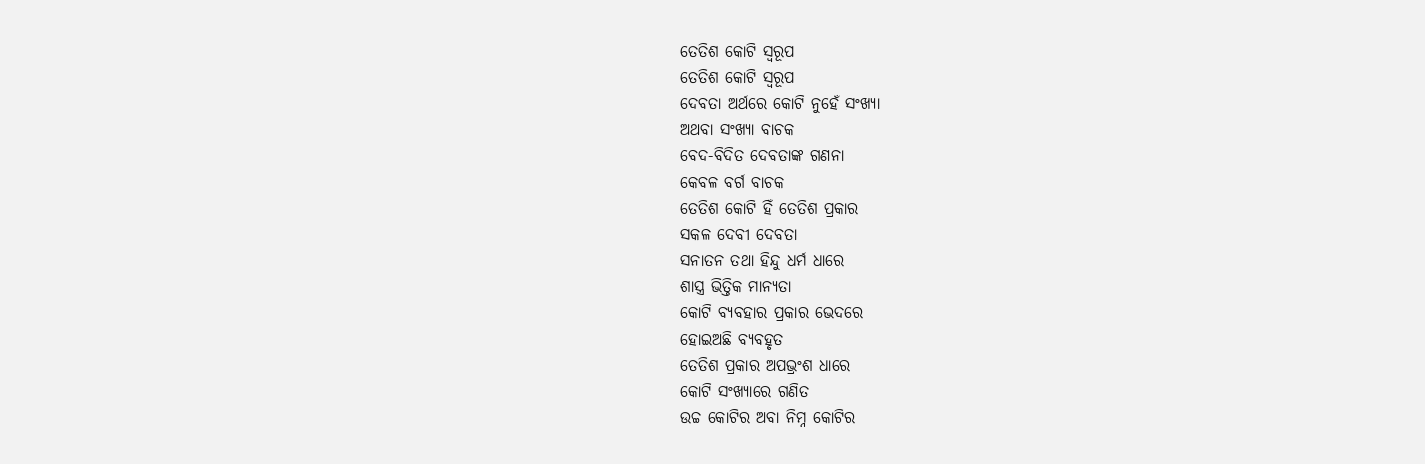ତେତିଶ କୋଟି ସ୍ବରୂପ
ତେତିଶ କୋଟି ସ୍ବରୂପ
ଦେବତା ଅର୍ଥରେ କୋଟି ନୁହେଁ ସଂଖ୍ୟା
ଅଥବା ସଂଖ୍ୟା ବାଚକ
ବେଦ-ବିଦିତ ଦେବତାଙ୍କ ଗଣନା
କେବଳ ବର୍ଗ ବାଚକ
ତେତିଶ କୋଟି ହିଁ ତେତିଶ ପ୍ରକାର
ସକଳ ଦେବୀ ଦେବତା
ସନାତନ ତଥା ହିନ୍ଦୁ ଧର୍ମ ଧାରେ
ଶାସ୍ତ୍ର ଭିତ୍ତିକ ମାନ୍ୟତା
କୋଟି ବ୍ୟବହାର ପ୍ରକାର ଭେଦରେ
ହୋଇଅଛି ବ୍ୟବହୃତ
ତେତିଶ ପ୍ରକାର ଅପଭ୍ରଂଶ ଧାରେ
କୋଟି ସଂଖ୍ୟାରେ ଗଣିତ
ଉଚ୍ଚ କୋଟିର ଅବା ନିମ୍ନ କୋଟିର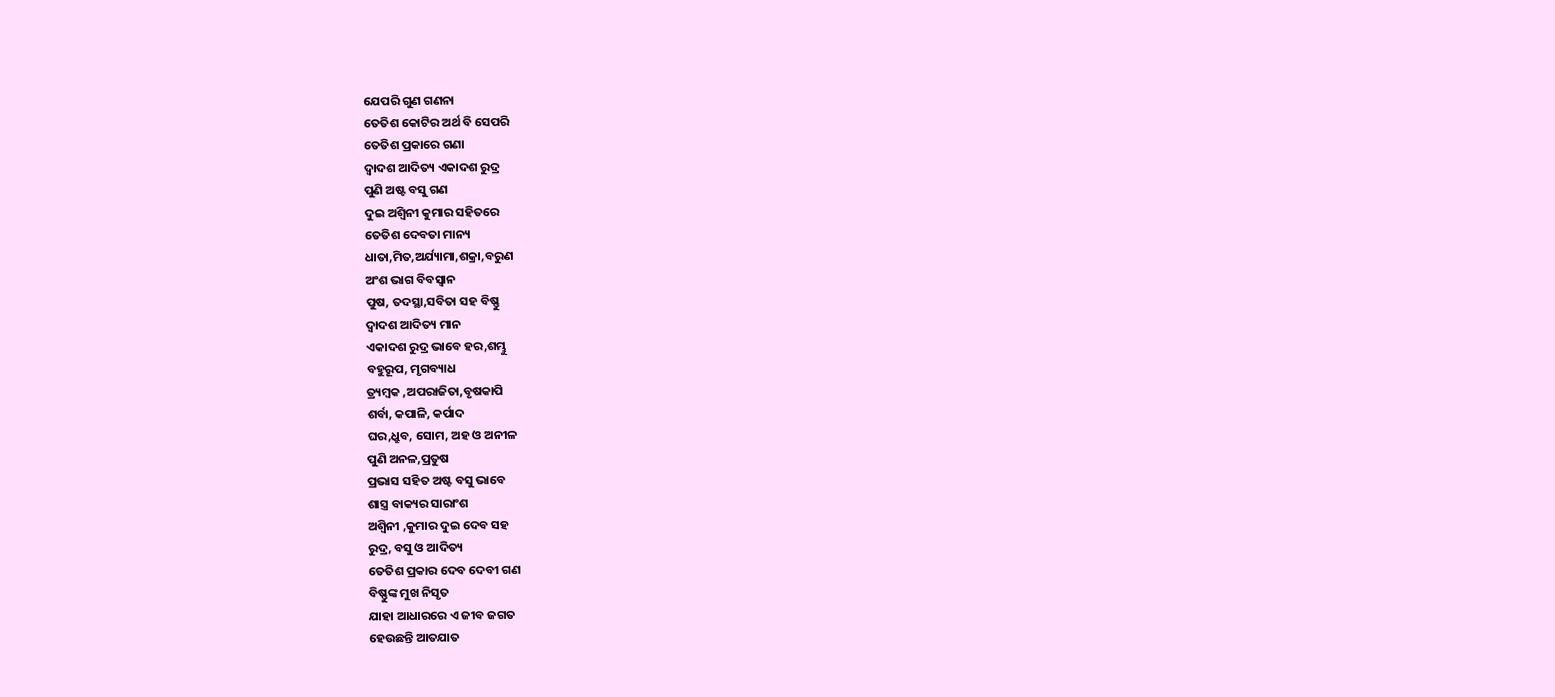ଯେପରି ଗୁଣ ଗଣନା
ତେତିଶ କୋଟିର ଅର୍ଥ ବି ସେପରି
ତେତିଶ ପ୍ରକାରେ ଗଣା
ଦ୍ବାଦଶ ଆଦିତ୍ୟ ଏକାଦଶ ରୁଦ୍ର
ପୁଣି ଅଷ୍ଟ ବସୁ ଗଣ
ଦୁଇ ଅଶ୍ଵିନୀ କୁମାର ସହିତରେ
ତେତିଶ ଦେବତା ମାନ୍ୟ
ଧାତା,ମିତ,ଅର୍ଯ୍ୟାମା,ଶକ୍ରା,ବରୁଣ
ଅଂଶ ଭାଗ ବିବସ୍ୱାନ
ପୁଷ, ତଦସ୍ଥା,ସବିତା ସହ ବିଷ୍ଣୁ
ଦ୍ବାଦଶ ଆଦିତ୍ୟ ମାନ
ଏକାଦଶ ରୁଦ୍ର ଭାବେ ହର,ଶମ୍ଭୁ
ବହୁରୂପ, ମୃଗବ୍ୟାଧ
ତ୍ର୍ୟମ୍ବକ ,ଅପରାଜିତା,ବୃଷକାପି
ଶର୍ବା, କପାଳି, କର୍ପାଦ
ଘର,ଧ୍ରୁବ, ସୋମ, ଅହ ଓ ଅନୀଳ
ପୁଣି ଅନଳ,ପ୍ରତୁଷ
ପ୍ରଭାସ ସହିତ ଅଷ୍ଟ ବସୁ ଭାବେ
ଶାସ୍ତ୍ର ବାକ୍ୟର ସାରାଂଶ
ଅଶ୍ଵିନୀ ,କୁମାର ଦୁଇ ଦେବ ସହ
ରୁଦ୍ର, ବସୁ ଓ ଆଦିତ୍ୟ
ତେତିଶ ପ୍ରକାର ଦେବ ଦେବୀ ଗଣ
ବିଷ୍ଣୁଙ୍କ ମୁଖ ନିସୃତ
ଯାହା ଆଧାରରେ ଏ ଜୀବ ଜଗତ
ହେଉଛନ୍ତି ଆତଯାତ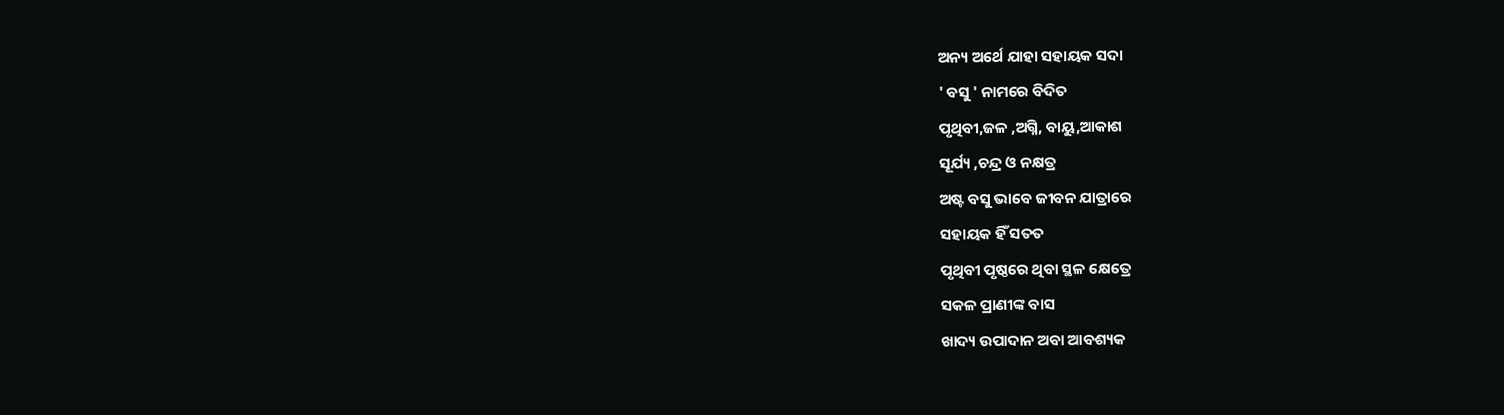ଅନ୍ୟ ଅର୍ଥେ ଯାହା ସହାୟକ ସଦା
' ବସୁ ' ନାମରେ ବିଦିତ
ପୃଥିବୀ,ଜଳ ,ଅଗ୍ନି, ବାୟୁ,ଆକାଶ
ସୂର୍ଯ୍ୟ ,ଚନ୍ଦ୍ର ଓ ନକ୍ଷତ୍ର
ଅଷ୍ଟ ବସୁ ଭାବେ ଜୀବନ ଯାତ୍ରାରେ
ସହାୟକ ହିଁ ସତତ
ପୃଥିବୀ ପୃଷ୍ଠରେ ଥିବା ସ୍ଥଳ କ୍ଷେତ୍ରେ
ସକଳ ପ୍ରାଣୀଙ୍କ ବାସ
ଖାଦ୍ୟ ଉପାଦାନ ଅବା ଆବଶ୍ୟକ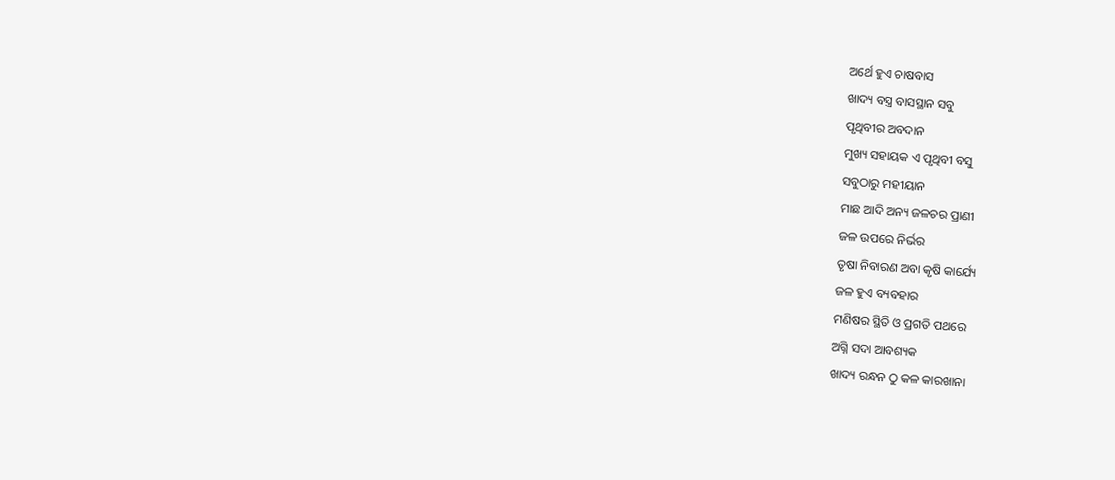ଅର୍ଥେ ହୁଏ ଚାଷବାସ
ଖାଦ୍ୟ ବସ୍ତ୍ର ବାସସ୍ଥାନ ସବୁ
ପୃଥିବୀର ଅବଦାନ
ମୁଖ୍ୟ ସହାୟକ ଏ ପୃଥିବୀ ବସୁ
ସବୁଠାରୁ ମହୀୟାନ
ମାଛ ଆଦି ଅନ୍ୟ ଜଳଚର ପ୍ରାଣୀ
ଜଳ ଉପରେ ନିର୍ଭର
ତୃଷା ନିବାରଣ ଅବା କୃଷି କାର୍ଯ୍ୟେ
ଜଳ ହୁଏ ବ୍ୟବହାର
ମଣିଷର ସ୍ଥିତି ଓ ପ୍ରଗତି ପଥରେ
ଅଗ୍ନି ସଦା ଆବଶ୍ୟକ
ଖାଦ୍ୟ ରନ୍ଧନ ଠୁ କଳ କାରଖାନା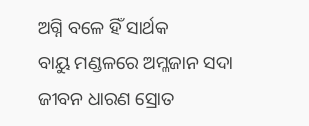ଅଗ୍ନି ବଳେ ହିଁ ସାର୍ଥକ
ବାୟୁ ମଣ୍ଡଳରେ ଅମ୍ଳଜାନ ସଦା
ଜୀବନ ଧାରଣ ସ୍ରୋତ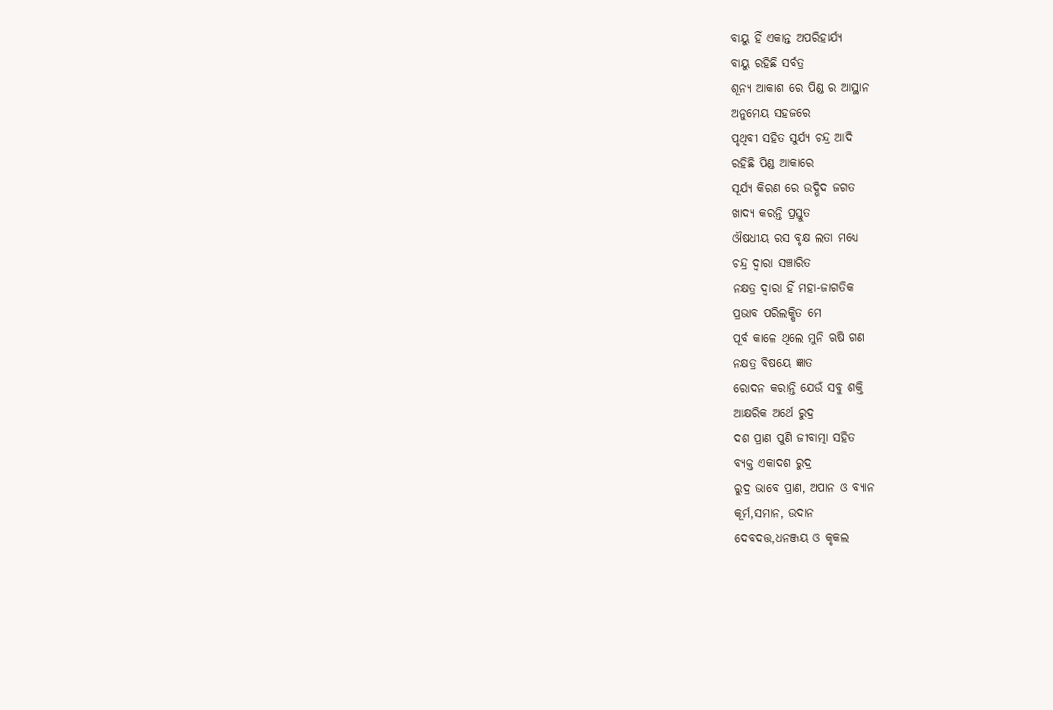ବାୟୁ ହିଁ ଏକାନ୍ତ ଅପରିହାର୍ଯ୍ୟ
ବାୟୁ ରହିଛି ସର୍ବତ୍ର
ଶୂନ୍ୟ ଆକାଶ ରେ ପିଣ୍ଡ ର ଆସ୍ଥାନ
ଅନୁମେୟ ସହଜରେ
ପୃଥିବୀ ସହିତ ସୁର୍ଯ୍ୟ ଚନ୍ଦ୍ର ଆଦି
ରହିଛି ପିଣ୍ଡ ଆକାରେ
ସୂର୍ଯ୍ୟ କିରଣ ରେ ଉଦ୍ଭିଦ ଜଗତ
ଖାଦ୍ୟ କରନ୍ତି ପ୍ରସ୍ତୁତ
ଔଷଧୀୟ ରସ ବୃକ୍ଷ ଲତା ମଧ୍ୟେ
ଚନ୍ଦ୍ର ଦ୍ଵାରା ସଞ୍ଚାରିତ
ନକ୍ଷତ୍ର ଦ୍ଵାରା ହିଁ ମହା-ଜାଗତିକ
ପ୍ରଭାବ ପରିଲକ୍ଷିତ ମେ
ପୂର୍ବ କାଳେ ଥିଲେ ମୁନି ଋଷି ଗଣ
ନକ୍ଷତ୍ର ବିଷୟେ ଜ୍ଞାତ
ରୋଦନ କରାନ୍ତି ଯେଉଁ ସବୁ ଶକ୍ତି
ଆକ୍ଷରିକ ଅର୍ଥେ ରୁଦ୍ର
ଦଶ ପ୍ରାଣ ପୁଣି ଜୀବାତ୍ମା ସହିତ
ବ୍ୟକ୍ତ ଏକାଦଶ ରୁଦ୍ର
ରୁଦ୍ର ଭାବେ ପ୍ରାଣ, ଅପାନ ଓ ବ୍ୟାନ
କୂର୍ମ,ସମାନ, ଉଦାନ
ଦେବଦତ୍ତ,ଧନଞ୍ଜୟ ଓ କୃକଲ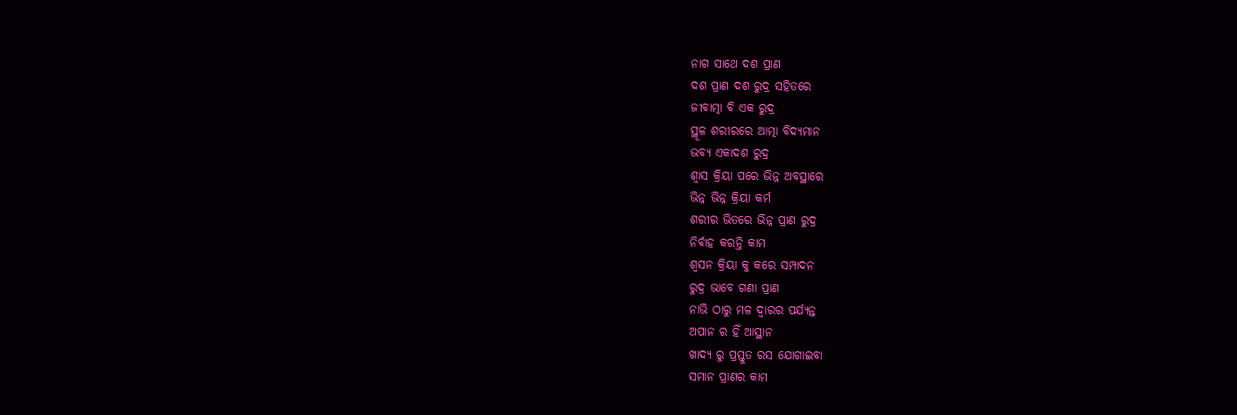ନାଗ ସାଥେ ଦଶ ପ୍ରାଣ
ଦଶ ପ୍ରାଣ ଦଶ ରୁଦ୍ର ସହିତରେ
ଜୀବାତ୍ମା ବି ଏକ ରୁଦ୍ର
ସ୍ଥୂଳ ଶରୀରରେ ଆତ୍ମା ବିଦ୍ୟମାନ
ଭବ୍ୟ ଏକାଦଶ ରୁଦ୍ର
ଶ୍ଵାସ କ୍ରିୟା ପରେ ଭିନ୍ନ ଅବସ୍ଥାରେ
ଭିନ୍ନ ଭିନ୍ନ କ୍ରିୟା କର୍ମ
ଶରୀର ଭିତରେ ଭିନ୍ନ ପ୍ରାଣ ରୁଦ୍ର
ନିର୍ବାହ କରନ୍ତି କାମ
ଶ୍ୱସନ କ୍ରିୟା କୁ କରେ ସମ୍ପାଦନ
ରୁଦ୍ର ଭାବେ ଗଣା ପ୍ରାଣ
ନାଭି ଠାରୁ ମଳ ଦ୍ଵାରର ପର୍ଯ୍ୟନ୍ତ
ଅପାନ ର ହିଁ ଆସ୍ଥାନ
ଖାଦ୍ୟ ରୁ ପ୍ରସ୍ତୁତ ରସ ଯୋଗାଇବା
ସମାନ ପ୍ରାଣର କାମ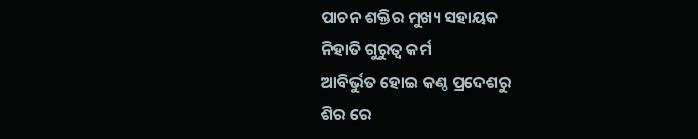ପାଚନ ଶକ୍ତିର ମୁଖ୍ୟ ସହାୟକ
ନିହାତି ଗୁରୁତ୍ଵ କର୍ମ
ଆବିର୍ଭୁତ ହୋଇ କଣ୍ଠ ପ୍ରଦେଶରୁ
ଶିର ରେ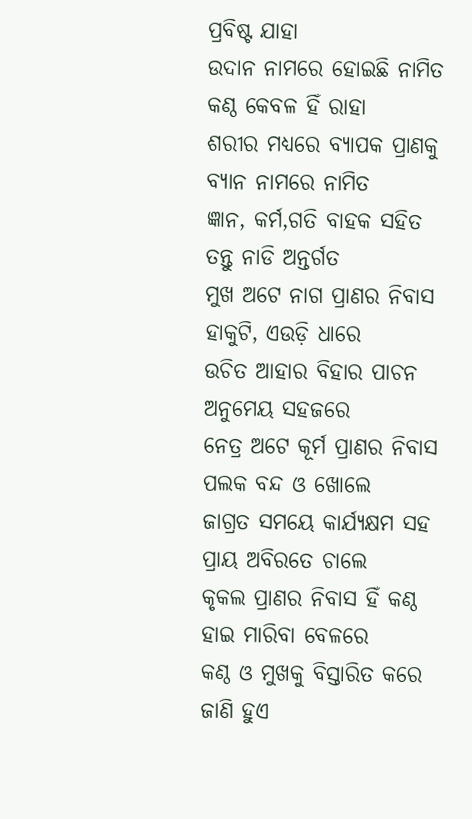ପ୍ରବିଷ୍ଟ ଯାହା
ଉଦାନ ନାମରେ ହୋଇଛି ନାମିତ
କଣ୍ଠ କେବଳ ହିଁ ରାହା
ଶରୀର ମଧ୍ୟରେ ବ୍ୟାପକ ପ୍ରାଣକୁ
ବ୍ୟାନ ନାମରେ ନାମିତ
ଜ୍ଞାନ, କର୍ମ,ଗତି ବାହକ ସହିତ
ତନ୍ତୁ ନାଡି ଅନ୍ତର୍ଗତ
ମୁଖ ଅଟେ ନାଗ ପ୍ରାଣର ନିବାସ
ହାକୁଟି, ଏଉଡ଼ି ଧାରେ
ଉଚିତ ଆହାର ବିହାର ପାଚନ
ଅନୁମେୟ ସହଜରେ
ନେତ୍ର ଅଟେ କୂର୍ମ ପ୍ରାଣର ନିବାସ
ପଲକ ବନ୍ଦ ଓ ଖୋଲେ
ଜାଗ୍ରତ ସମୟେ କାର୍ଯ୍ୟକ୍ଷମ ସହ
ପ୍ରାୟ ଅବିରତେ ଚାଲେ
କୃକଲ ପ୍ରାଣର ନିବାସ ହିଁ କଣ୍ଠ
ହାଇ ମାରିବା ବେଳରେ
କଣ୍ଠ ଓ ମୁଖକୁ ବିସ୍ତାରିତ କରେ
ଜାଣି ହୁଏ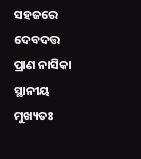ସହଜରେ
ଦେବଦତ୍ତ ପ୍ରାଣ ନାସିକା ସ୍ଥାନୀୟ
ମୁଖ୍ୟତଃ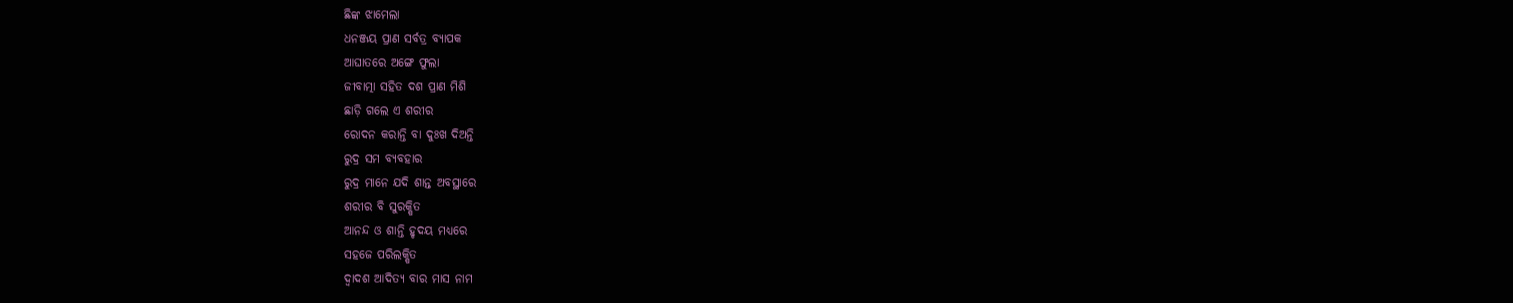ଛିଙ୍କ ଝାମେଲା
ଧନଞ୍ଜୟ ପ୍ରାଣ ସର୍ବତ୍ର ବ୍ୟାପକ
ଆଘାତରେ ଅଙ୍ଗେ ଫୁଲା
ଜୀବାତ୍ମା ସହିତ ଦଶ ପ୍ରାଣ ମିଶି
ଛାଡ଼ି ଗଲେ ଏ ଶରୀର
ରୋଦନ କରାନ୍ତି ବା ଦୁଃଖ ଦିଅନ୍ତି
ରୁଦ୍ର ସମ ବ୍ୟବହାର
ରୁଦ୍ର ମାନେ ଯଦି ଶାନ୍ତ ଅବସ୍ଥାରେ
ଶରୀର ବି ସୁରକ୍ଷିତ
ଆନନ୍ଦ ଓ ଶାନ୍ତି ହୃଦୟ ମଧ୍ୟରେ
ସହଜେ ପରିଲକ୍ଷିତ
ଦ୍ବାଦଶ ଆଦିତ୍ୟ ବାର ମାସ ନାମ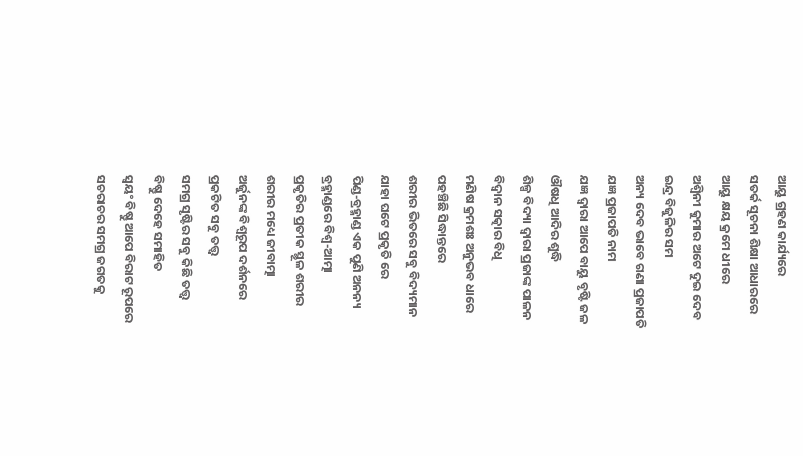ଆୟୁ ଗ୍ରହଣ କାର୍ଯ୍ୟରେ
ସତର୍କ ସୂଚନା ଶିକ୍ଷା ଆଧାରରେ
ଆୟୁ କ୍ଷୟ କ୍ରମେ ଧୀରେ
ଅଶ୍ଵିନୀ କୁମାର ଅଟେ ଦୁଇ ଦେବ
ଇନ୍ଦ୍ର ବିଜୁଳିର ସମ
ଅନ୍ୟ ଦେବ ଭାବେ ଗଣା ପ୍ରଜାପତି
ଯଜ୍ଞ ପ୍ରଜାପତି ନାମ
ଯଜ୍ଞ ଦ୍ବାରା ଆପେ ବାୟୁ ବୃଷ୍ଟି ଜଳ
ଔଷଧି ଆଦିର ଶୁଦ୍ଧି
ଶିଳ୍ପ ବିଦ୍ୟା ଦ୍ଵାରା ପ୍ରଜାଙ୍କ ପାଳନ
ବିଦ୍ୱାନ ସତ୍କାର ବିଧି
ମଣିଷ କ୍ରମଶଃ ଅନୁଭବ ଧାରେ
ପହଞ୍ଚିଛି ସିଦ୍ଧାନ୍ତରେ
ଶରୀର ଭିତରେ ସବୁ ବିଦ୍ୟମାନ
ଯାହା ଘଟେ ପ୍ରକୃତି ରେ
ପିଣ୍ଡ-ବ୍ରହ୍ମାଣ୍ଡ ଏକ ପୁଣି ଅନନ୍ୟ
ବ୍ରହ୍ମାଣ୍ଡରେ ବିଶ୍ଵ-ଆତ୍ମା
ପ୍ରକୃତିର ପ୍ରତୀକ ସ୍ଥୂଳ ଶରୀର
ଶରୀର ମଧ୍ୟେ ଜୀବାତ୍ମା
ଅର୍ଜୁନଙ୍କ ବିଶ୍ଵରୂପ ଦର୍ଶନରେ
ପ୍ରକଟିତ ସବୁ ତତ୍ତ୍ଵ
ସମଗ୍ର ସୃଷ୍ଟିର ସବୁ କିଛି ତତ୍ତ୍ଵ
ବିଷ୍ଣୁ ଦେହେ ସମାହିତ
ସ୍ୱୟଂ ବିଷ୍ଣୁ ଆପେ ବିରାଟ ରୂପରେ
ସଚରାଚର ସମଗ୍ର ଜଗତକୁ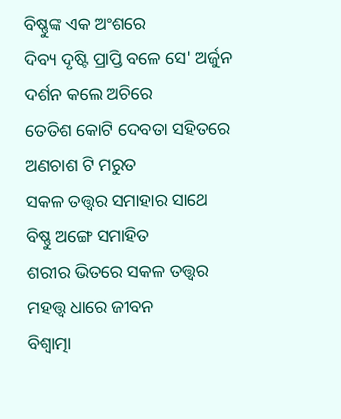ବିଷ୍ଣୁଙ୍କ ଏକ ଅଂଶରେ
ଦିବ୍ୟ ଦୃଷ୍ଟି ପ୍ରାପ୍ତି ବଳେ ସେ' ଅର୍ଜୁନ
ଦର୍ଶନ କଲେ ଅଚିରେ
ତେତିଶ କୋଟି ଦେବତା ସହିତରେ
ଅଣଚାଶ ଟି ମରୁତ
ସକଳ ତତ୍ତ୍ଵର ସମାହାର ସାଥେ
ବିଷ୍ଣୁ ଅଙ୍ଗେ ସମାହିତ
ଶରୀର ଭିତରେ ସକଳ ତତ୍ତ୍ଵର
ମହତ୍ତ୍ୱ ଧାରେ ଜୀବନ
ବିଶ୍ଵାତ୍ମା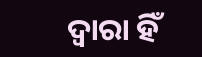ଦ୍ଵାରା ହିଁ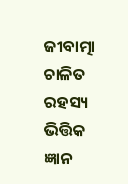ଜୀବାତ୍ମା ଚାଳିତ
ରହସ୍ୟ ଭିତ୍ତିକ ଜ୍ଞାନ